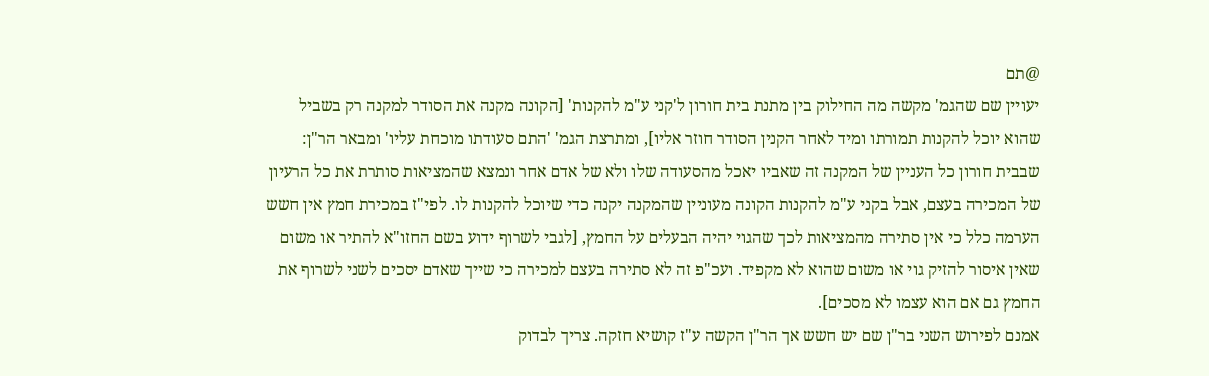@תם
יעויין שם שהגמ' מקשה מה החילוק בין מתנת בית חורון ל'קני ע"מ להקנות' [הקונה מקנה את הסודר למקנה רק בשביל שהוא יוכל להקנות תמורתו ומיד לאחר הקנין הסודר חוזר אליו], ומתרצת הגמ' 'התם סעודתו מוכחת עליו' ומבאר הר"ן: שבבית חורון כל העניין של המקנה זה שאביו יאכל מהסעודה שלו ולא של אדם אחר ונמצא שהמציאות סותרת את כל הרעיון של המכירה בעצם, אבל בקני ע"מ להקנות הקונה מעוניין שהמקנה יקנה כדי שיוכל להקנות לו. לפי"ז במכירת חמץ אין חשש הערמה כלל כי אין סתירה מהמציאות לכך שהגוי יהיה הבעלים על החמץ, [לגבי לשרוף ידוע בשם החזו"א להתיר או משום שאין איסור להזיק גוי או משום שהוא לא מקפיד. ועכ"פ זה לא סתירה בעצם למכירה כי שייך שאדם יסכים לשני לשרוף את החמץ גם אם הוא עצמו לא מסכים].
אמנם לפירוש השני בר"ן שם יש חשש אך הר"ן הקשה ע"ז קושיא חזקה. צריך לבדוק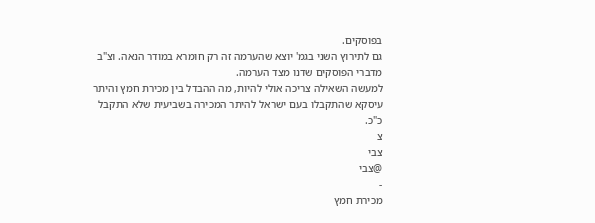בפוסקים.
גם לתירוץ השני בגמ' יוצא שהערמה זה רק חומרא במודר הנאה. וצ"ב מדברי הפוסקים שדנו מצד הערמה.
למעשה השאילה צריכה אולי להיות, מה ההבדל בין מכירת חמץ והיתר עיסקא שהתקבלו בעם ישראל להיתר המכירה בשביעית שלא התקבל כ"כ.
צ
צבי
@צבי
-
מכירת חמץ